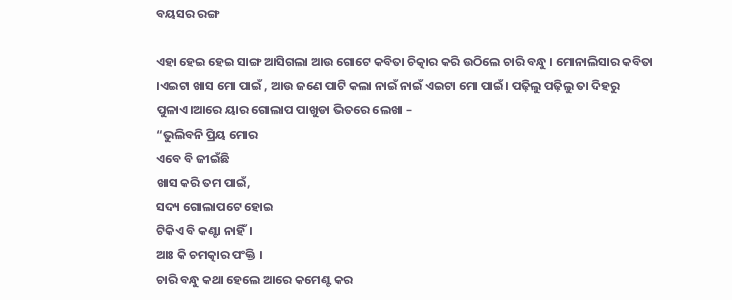ବୟସର ରଙ୍ଗ

ଏହା ହେଇ ହେଇ ସାଙ୍ଗ ଆସିଗଲା ଆଉ ଗୋଟେ କବିତା ଚିତ୍କାର କରି ଉଠିଲେ ଚାରି ବନ୍ଧୁ । ମୋନାଲିସାର କବିତା ।ଏଇଟା ଖାସ ମୋ ପାଇଁ , ଆଉ ଜଣେ ପାଟି କଲା ନାଇଁ ନାଇଁ ଏଇଟା ମୋ ପାଇଁ। ପଢ଼ିଲୁ ପଢ଼ିଲୁ ତା ଦିହରୁ ପୁଳାଏ।ଆରେ ୟାର ଗୋଲାପ ପାଖୁଡା ଭିତରେ ଲେଖା –
“ଭୁଲିବନି ପ୍ରିୟ ମୋର
ଏବେ ବି ଜୀଇଁଛି
ଖାସ କରି ତମ ପାଇଁ,
ସଦ୍ୟ ଗୋଲାପଟେ ହୋଇ
ଟିକିଏ ବି କଣ୍ଟା ନାହିଁ।
ଆଃ କି ଚମତ୍କାର ପଂକ୍ତି ।
ଚାରି ବନ୍ଧୁ କଥା ହେଲେ ଆରେ କମେଣ୍ଟ କର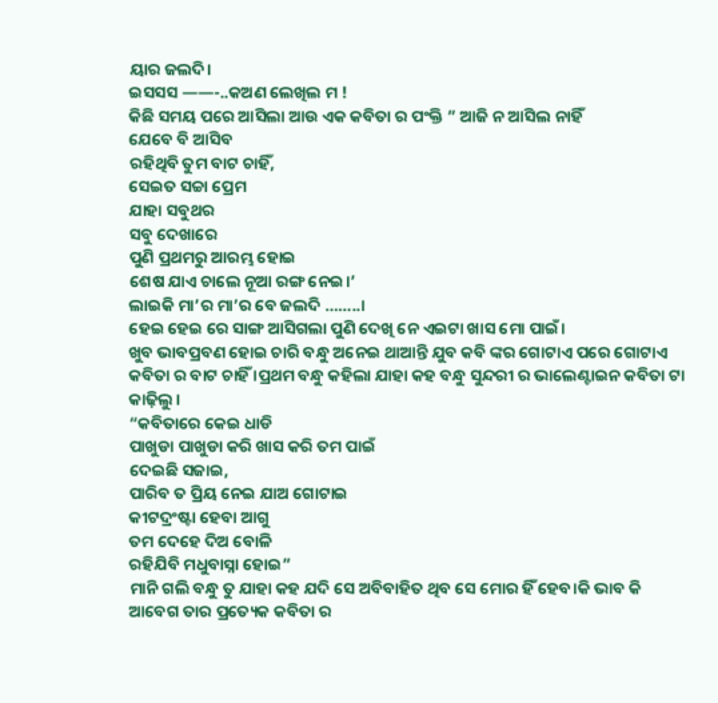ୟାର ଜଲଦି।
ଇସସସ ——-..କଅଣ ଲେଖିଲ ମ !
କିଛି ସମୟ ପରେ ଆସିଲା ଆଉ ଏକ କବିତା ର ପଂକ୍ତି ” ଆଜି ନ ଆସିଲ ନାହିଁ
ଯେବେ ବି ଆସିବ
ରହିଥିବି ତୁମ ବାଟ ଚାହିଁ,
ସେଇତ ସଚ୍ଚା ପ୍ରେମ
ଯାହା ସବୁଥର
ସବୁ ଦେଖାରେ
ପୁଣି ପ୍ରଥମରୁ ଆରମ୍ଭ ହୋଇ
ଶେଷ ଯାଏ ଚାଲେ ନୂଆ ରଙ୍ଗ ନେଇ।’
ଲାଇକି ମା’ର ମା’ର ବେ ଜଲଦି ……..।
ହେଇ ହେଇ ରେ ସାଙ୍ଗ ଆସିଗଲା ପୁଣି ଦେଖି ନେ ଏଇଟା ଖାସ ମୋ ପାଇଁ।
ଖୁବ ଭାବପ୍ରବଣ ହୋଇ ଚାରି ବନ୍ଧୁ ଅନେଇ ଥାଆନ୍ତି ଯୁବ କବି ଙ୍କର ଗୋଟାଏ ପରେ ଗୋଟାଏ କବିତା ର ବାଟ ଚାହିଁ ।ପ୍ରଥମ ବନ୍ଧୁ କହିଲା ଯାହା କହ ବନ୍ଧୁ ସୁନ୍ଦରୀ ର ଭାଲେଣ୍ଟାଇନ କବିତା ଟା କାଢ଼ିଲୁ ।
“କବିତାରେ କେଇ ଧାଡି
ପାଖୁଡା ପାଖୁଡା କରି ଖାସ କରି ତମ ପାଇଁ
ଦେଇଛି ସଜାଇ,
ପାରିବ ତ ପ୍ରିୟ ନେଇ ଯାଅ ଗୋଟାଇ
କୀଟଦ୍ରଂଷ୍ଟା ହେବା ଆଗୁ
ତମ ଦେହେ ଦିଅ ବୋଳି
ରହିଯିବି ମଧୁବାସ୍ନା ହୋଇ”
ମାନି ଗଲି ବନ୍ଧୁ ତୁ ଯାହା କହ ଯଦି ସେ ଅବିବାହିତ ଥିବ ସେ ମୋର ହିଁ ହେବ।କି ଭାବ କି ଆବେଗ ତାର ପ୍ରତ୍ୟେକ କବିତା ର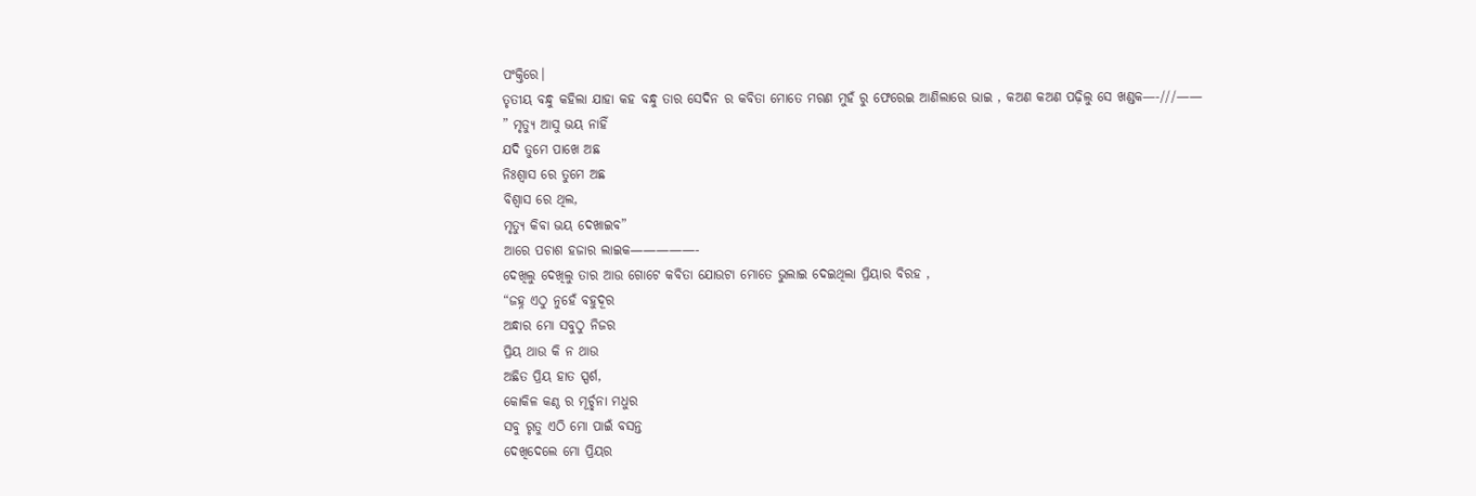ପଂକ୍ତିରେ।
ତୃତୀୟ ବନ୍ଧୁ କହିଲା ଯାହା କହ ବନ୍ଧୁ ତାର ସେଦିନ ର କବିତା ମୋତେ ମରଣ ମୁହଁ ରୁ ଫେରେଇ ଆଣିଲାରେ ଭାଇ , କଅଣ କଅଣ ପଢ଼ିଲୁ ସେ ଖଣ୍ଡକ—-///——
” ମୃତ୍ୟୁ ଆସୁ ଭୟ ନାହିଁ
ଯଦି ତୁମେ ପାଖେ ଅଛ
ନିଃଶ୍ବାସ ରେ ତୁମେ ଅଛ
ବିଶ୍ବାସ ରେ ଥିଲ,
ମୃତ୍ୟୁ କିବା ଭୟ ଦେଖାଇବ”
ଆରେ ପଚାଶ ହଜାର ଲାଇକ—————-
ଦେଖିଲୁ ଦେଖିଲୁ ତାର ଆଉ ଗୋଟେ କବିତା ଯୋଉଟା ମୋତେ ଭୁଲାଇ ଦେଇଥିଲା ପ୍ରିୟାର ବିରହ ,
“ଜହ୍ନ ଏଠୁ ନୁହେଁ ବହୁଦୂର
ଅନ୍ଧାର ମୋ ସବୁଠୁ ନିଜର
ପ୍ରିୟ ଥାଉ କି ନ ଥାଉ
ଅଛିତ ପ୍ରିୟ ହାତ ସ୍ପର୍ଶ,
କୋକିଳ କଣ୍ଠ ର ମୂର୍ଚ୍ଛନା ମଧୁର
ସବୁ ରୃତୁ ଏଠି ମୋ ପାଇଁ ବସନ୍ତ
ଦେଖିଦେଲେ ମୋ ପ୍ରିୟର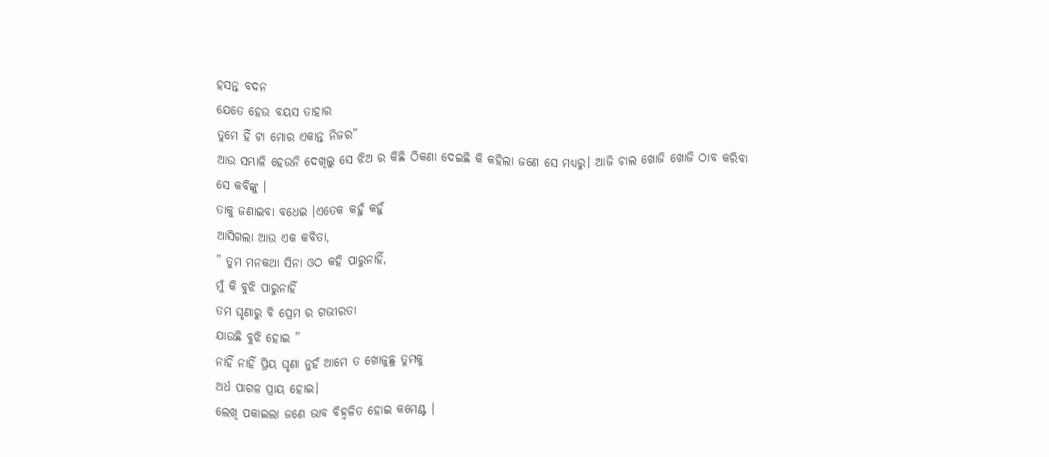ହସନ୍ତ ବଦନ
ଯେତେ ହେଉ ବୟସ ତାହାର
ତୁମେ ହିଁ ଟା ମୋର ଏକାନ୍ତ ନିଜର”
ଆଉ ସମ୍ଭାଳି ହେଉନି ଦେଖିଲୁ ସେ ଝିଅ ର କିଛି ଠିକଣା ଦେଇଛି କି କହିଲା ଜଣେ ସେ ମଧ୍ୟରୁ। ଆଜି ଚାଲ ଖୋଜି ଖୋଜି ଠାବ କରିବା ସେ କବିଙ୍କୁ ।
ତାକୁ ଜଣାଇବା ବଧେଇ ।ଏତେକ କହୁଁ କହୁଁ
ଆସିଗଲା ଆଉ ଏକ କବିତା,
” ତୁମ ମନକଥା ସିନା ଓଠ କହି ପାରୁନାହିଁ,
ମୁଁ କି ବୁଝି ପାରୁନାହିଁ
ତମ ଘୃଣାରୁ ବି ପ୍ରେମ ର ଗଭୀରତା
ଯାଉଛି ବୁଝି ହୋଇ ”
ନାହିଁ ନାହିଁ ପ୍ରିୟ ଘୃଣା ନୁହଁ ଆମେ ତ ଖୋଜୁଛୁ ତୁମକୁ
ଅର୍ଧ ପାଗଳ ପ୍ରାୟ ହୋଇ।
ଲେଖି ପକାଇଲା ଜଣେ ଭାବ ବିହ୍ଵଳିତ ହୋଇ କମେଣ୍ଟ ।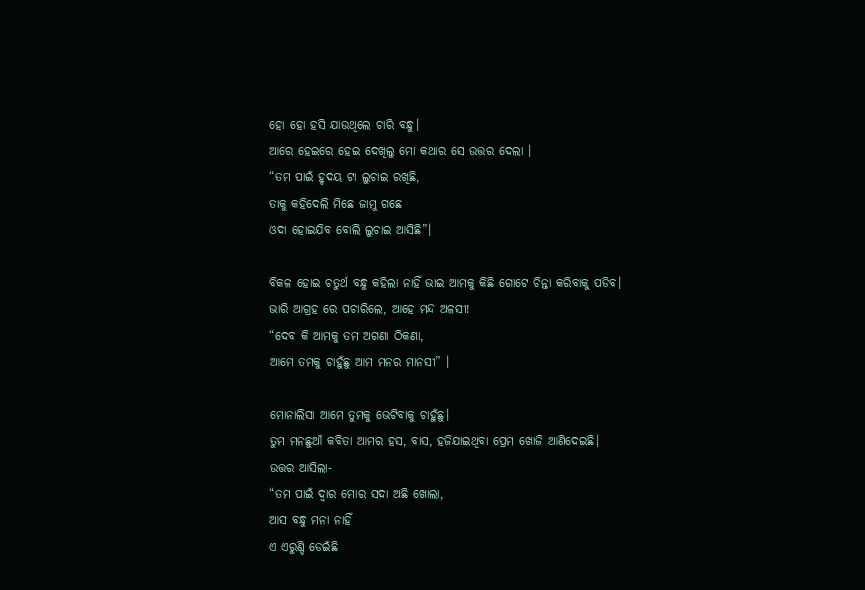ହୋ ହୋ ହସି ଯାଉଥିଲେ ଚାରି ବନ୍ଧୁ।
ଆରେ ହେଇରେ ହେଇ ଦେଖିଲୁ ମୋ କଥାର ସେ ଉତ୍ତର ଦେଲା ।
“ତମ ପାଇଁ ହୃଦୟ ଟା ଲୁଚାଇ ରଖିଛି,
ତାକୁ କହିଦେଲି ମିଛେ ଜାମୁ ଗଛେ
ଓଦା ହୋଇଯିବ ବୋଲି ଲୁଚାଇ ଆସିଛି”।

ବିକଳ ହୋଇ ଚତୁର୍ଥ ବନ୍ଧୁ କହିଲା ନାହିଁ ଭାଇ ଆମକୁ କିଛି ଗୋଟେ ଚିନ୍ତା କରିବାକୁ ପଡିବ।
ଭାରି ଆଗ୍ରହ ରେ ପଚାରିଲେ, ଆହେ ମନ୍ଦ ଅଳସୀ!
“ଦେବ କି ଆମକୁ ତମ ଅଗଣା ଠିକଣା,
ଆମେ ତମକୁ ଚାହୁଁଛୁ ଆମ ମନର ମାନସୀ” ।

ମୋନାଲିସା ଆମେ ତୁମକୁ ଭେଟିବାକୁ ଚାହୁଁଛୁ।
ତୁମ ମନଛୁଆଁ କବିତା ଆମର ହସ, ବାସ, ହଜିଯାଇଥିବା ପ୍ରେମ ଖୋଜି ଆଣିଦେଇଛି।
ଉତ୍ତର ଆସିଲା-
“ତମ ପାଇଁ ଦ୍ୱାର ମୋର ସଦା ଅଛି ଖୋଲା,
ଆସ ବନ୍ଧୁ ମନା ନାହିଁ
ଏ ଏରୁଣ୍ଡି ଡେଇଁଛି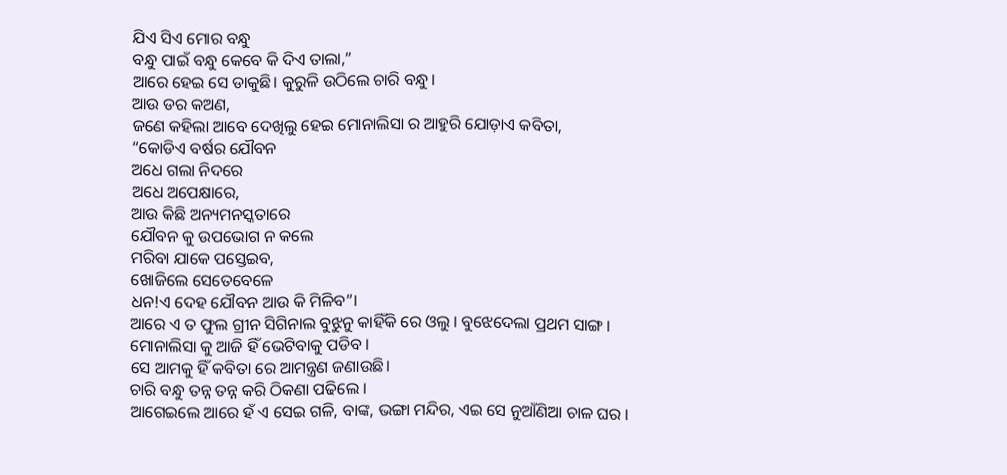ଯିଏ ସିଏ ମୋର ବନ୍ଧୁ
ବନ୍ଧୁ ପାଇଁ ବନ୍ଧୁ କେବେ କି ଦିଏ ତାଲା,”
ଆରେ ହେଇ ସେ ଡାକୁଛି। କୁରୁଳି ଉଠିଲେ ଚାରି ବନ୍ଧୁ।
ଆଉ ଡର କଅଣ,
ଜଣେ କହିଲା ଆବେ ଦେଖିଲୁ ହେଇ ମୋନାଲିସା ର ଆହୁରି ଯୋଡ଼ାଏ କବିତା,
“କୋଡିଏ ବର୍ଷର ଯୌବନ
ଅଧେ ଗଲା ନିଦରେ
ଅଧେ ଅପେକ୍ଷାରେ,
ଆଉ କିଛି ଅନ୍ୟମନସ୍କତାରେ
ଯୌବନ କୁ ଉପଭୋଗ ନ କଲେ
ମରିବା ଯାକେ ପସ୍ତେଇବ,
ଖୋଜିଲେ ସେତେବେଳେ
ଧନ!ଏ ଦେହ ଯୌବନ ଆଉ କି ମିଳିବ”।
ଆରେ ଏ ତ ଫୁଲ ଗ୍ରୀନ ସିଗିନାଲ ବୁଝୁନୁ କାହିଁକି ରେ ଓଲୁ । ବୁଝେଦେଲା ପ୍ରଥମ ସାଙ୍ଗ ।
ମୋନାଲିସା କୁ ଆଜି ହିଁ ଭେଟିବାକୁ ପଡିବ ।
ସେ ଆମକୁ ହିଁ କବିତା ରେ ଆମନ୍ତ୍ରଣ ଜଣାଉଛି।
ଚାରି ବନ୍ଧୁ ତନ୍ନ ତନ୍ନ କରି ଠିକଣା ପଢିଲେ ।
ଆଗେଇଲେ ଆରେ ହଁ ଏ ସେଇ ଗଳି, ବାଙ୍କ, ଭଙ୍ଗା ମନ୍ଦିର, ଏଇ ସେ ନୁଆଁଣିଆ ଚାଳ ଘର ।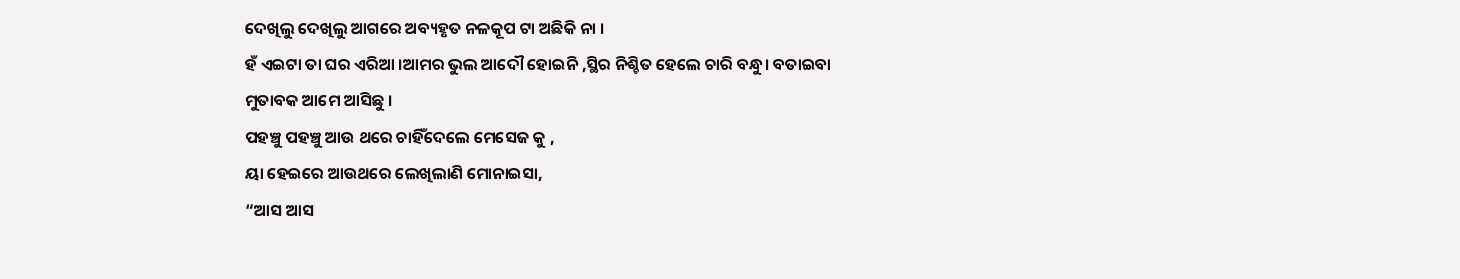ଦେଖିଲୁ ଦେଖିଲୁ ଆଗରେ ଅବ୍ୟହୃତ ନଳକୂପ ଟା ଅଛିକି ନା ।
ହଁ ଏଇଟା ତା ଘର ଏରିଆ ।ଆମର ଭୁଲ ଆଦୌ ହୋଇନି ,ସ୍ଥିର ନିଶ୍ଚିତ ହେଲେ ଚାରି ବନ୍ଧୁ। ବତାଇବା
ମୁତାବକ ଆମେ ଆସିଛୁ ।
ପହଞ୍ଚୁ ପହଞ୍ଚୁ ଆଉ ଥରେ ଚାହିଁଦେଲେ ମେସେଜ କୁ ,
ୟା ହେଇରେ ଆଉଥରେ ଲେଖିଲାଣି ମୋନାଇସା,
“ଆସ ଆସ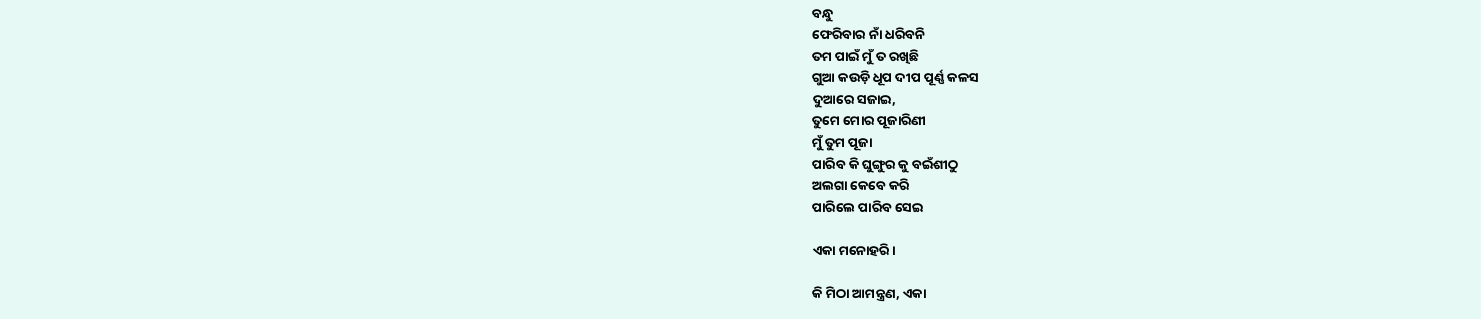ବନ୍ଧୁ
ଫେରିବାର ନାଁ ଧରିବନି
ତମ ପାଇଁ ମୁଁ ତ ରଖିଛି
ଗୁଆ କଉଡ଼ି ଧୂପ ଦୀପ ପୂର୍ଣ୍ଣ କଳସ
ଦୁଆରେ ସଜାଇ,
ତୁମେ ମୋର ପୂଜାରିଣୀ
ମୁଁ ତୁମ ପୂଜା
ପାରିବ କି ଘୁଙ୍ଗୁର କୁ ବଇଁଶୀଠୁ
ଅଲଗା କେବେ କରି
ପାରିଲେ ପାରିବ ସେଇ

ଏକା ମନୋହରି।

କି ମିଠା ଆମନ୍ତ୍ରଣ, ଏକା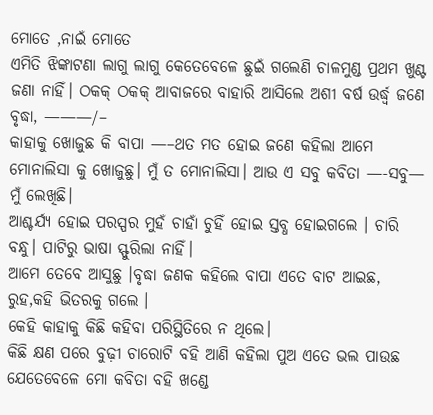ମୋତେ ,ନାଇଁ ମୋତେ
ଏମିତି ଝିଙ୍କାଟଣା ଲାଗୁ ଲାଗୁ କେତେବେଳେ ଛୁଇଁ ଗଲେଣି ଚାଳମୁଣ୍ଡ ପ୍ରଥମ ଖୁଣ୍ଟ ଜଣା ନାହିଁ। ଠକକ୍ ଠକକ୍ ଆବାଜରେ ବାହାରି ଆସିଲେ ଅଶୀ ବର୍ଷ ଉର୍ଦ୍ଧ୍ୱ ଜଣେ ବୃଦ୍ଧା, ———/–
କାହାକୁ ଖୋଜୁଛ କି ବାପା —–ଥତ ମତ ହୋଇ ଜଣେ କହିଲା ଆମେ ମୋନାଲିସା କୁ ଖୋଜୁଛୁ। ମୁଁ ତ ମୋନାଲିସା। ଆଉ ଏ ସବୁ କବିତା —-ସବୁ—
ମୁଁ ଲେଖିଛି।
ଆଶ୍ଚର୍ଯ୍ୟ ହୋଇ ପରସ୍ପର ମୁହଁ ଚାହାଁ ଚୁହିଁ ହୋଇ ସ୍ତବ୍ଧ ହୋଇଗଲେ । ଚାରି ବନ୍ଧୁ। ପାଟିରୁ ଭାଷା ସ୍ଫୁରିଲା ନାହିଁ।
ଆମେ ତେବେ ଆସୁଛୁ ।ବୃଦ୍ଧା ଜଣକ କହିଲେ ବାପା ଏତେ ବାଟ ଆଇଛ, ରୁହ,କହି ଭିତରକୁ ଗଲେ ।
କେହି କାହାକୁ କିଛି କହିବା ପରିସ୍ଥିତିରେ ନ ଥିଲେ।
କିଛି କ୍ଷଣ ପରେ ବୁଢ଼ୀ ଚାରୋଟି ବହି ଆଣି କହିଲା ପୁଅ ଏତେ ଭଲ ପାଉଛ ଯେତେବେଳେ ମୋ କବିତା ବହି ଖଣ୍ଡେ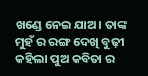ଖଣ୍ଡେ ନେଇ ଯାଅ। ତାଙ୍କ ମୁହଁ ର ରଙ୍ଗ ଦେଖି ବୁଢ଼ୀ କହିଲା ପୁଅ କବିତା ର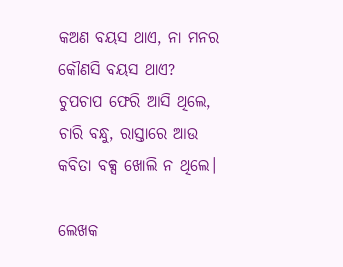କଅଣ ବୟସ ଥାଏ, ନା ମନର କୌଣସି ବୟସ ଥାଏ?  ଚୁପଚାପ ଫେରି ଆସି ଥିଲେ, ଚାରି ବନ୍ଧୁ, ରାସ୍ତାରେ ଆଉ କବିତା ବକ୍ସ ଖୋଲି ନ ଥିଲେ।

ଲେଖକ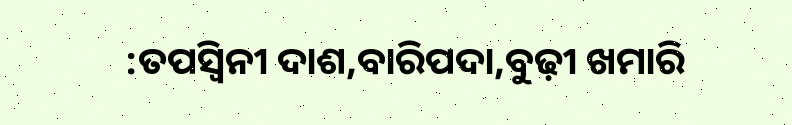:ତପସ୍ୱିନୀ ଦାଶ,ବାରିପଦା,ବୁଢ଼ୀ ଖମାରି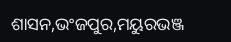ଶାସନ,ଭଂଜପୁର,ମୟୁରଭଞ୍ଜ